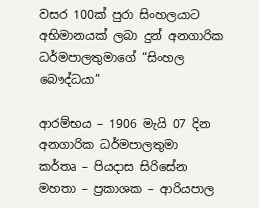වසර 100ක් පුරා සිංහලයාට අභිමානයක් ලබා දුන් අනගාරික ධර්මපාලතුමාගේ “සිංහල බෞද්ධයා”

ආරම්භය – 1906 මැයි 07 දින අනගාරික ධර්මපාලතුමා
කර්තෘ – පියදාස සිරිසේන මහතා – ප්‍රකාශක – ආරියපාල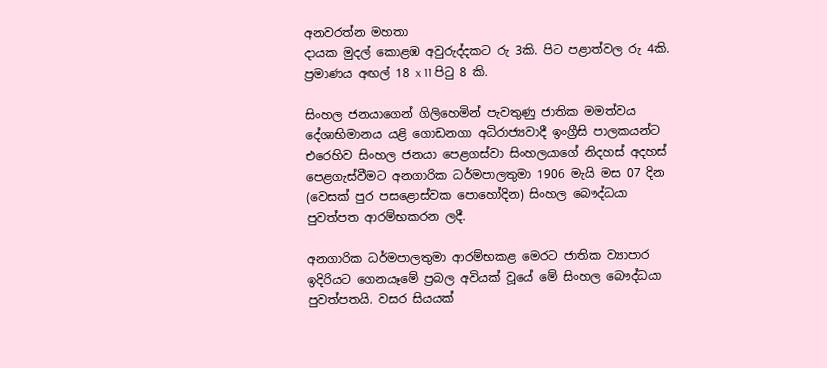අනවරත්න මහතා
දායක මුදල් කොළඹ අවුරුද්දකට රු 3කි. පිට පළාත්වල රු 4කි.
ප්‍රමාණය අඟල් 18 x 11 පිටු 8 කි.

සිංහල ජනයාගෙන් ගිලිහෙමින් පැවතුණු ජාතික මමත්වය දේශාභිමානය යළි ගොඩනගා අධිරාජ්‍යවාදී ඉංග්‍රීසි පාලකයන්ට එරෙහිව සිංහල ජනයා පෙළගස්වා සිංහලයාගේ නිදහස් අදහස් පෙළගැස්වීමට අනගාරික ධර්මපාලතුමා 1906 මැයි මස 07 දින (වෙසක් පුර පසළොස්වක පොහෝදින) සිංහල බෞද්ධයා පුවත්පත ආරම්භකරන ලදී.

අනගාරික ධර්මපාලතුමා ආරම්භකළ මෙරට ජාතික ව්‍යාපාර ඉදිරියට ගෙනයෑමේ ප්‍රබල අවියක් වූයේ මේ සිංහල බෞද්ධයා පුවත්පතයි. වසර සියයක්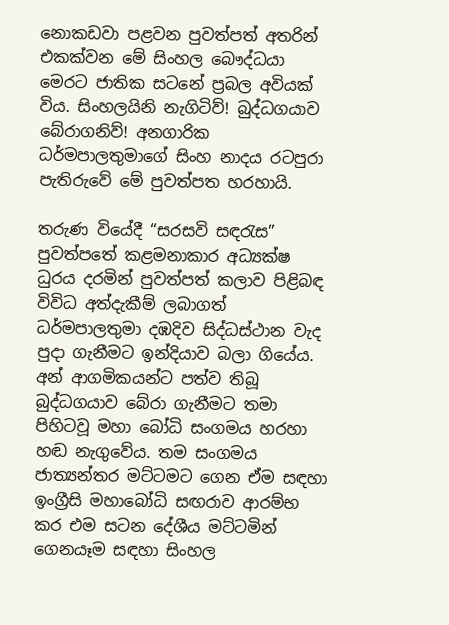නොකඩවා පළවන පුවත්පත් අතරින් එකක්වන මේ සිංහල බෞද්ධයා මෙරට ජාතික සටනේ ප්‍රබල අවියක් විය. සිංහලයිනි නැගිටිව්! බුද්ධගයාව බේරාගනිව්! අනගාරික ධර්මපාලතුමාගේ සිංහ නාදය රටපුරා පැතිරුවේ මේ පුවත්පත හරහායි.

තරුණ වියේදී “සරසවි සඳරැස” පුවත්පතේ කළමනාකාර අධ්‍යක්ෂ ධුරය දරමින් පුවත්පත් කලාව පිළිබඳ විවිධ අත්දැකීම් ලබාගත් ධර්මපාලතුමා දඹදිව සිද්ධස්ථාන වැද පුදා ගැනීමට ඉන්දියාව බලා ගියේය. අන් ආගමිකයන්ට පත්ව තිබූ බුද්ධගයාව බේරා ගැනීමට ‍තමා පිහිටවූ මහා බෝධි සංගමය හරහා හඬ නැගුවේය. තම සංගමය ජාත්‍යන්තර මට්ටමට ගෙන ඒම සඳහා ඉංග්‍රීසි මහා‍බෝධි සඟරාව ආරම්භ කර එම සටන දේශීය මට්ටමින් ගෙනයෑම සඳහා සිංහල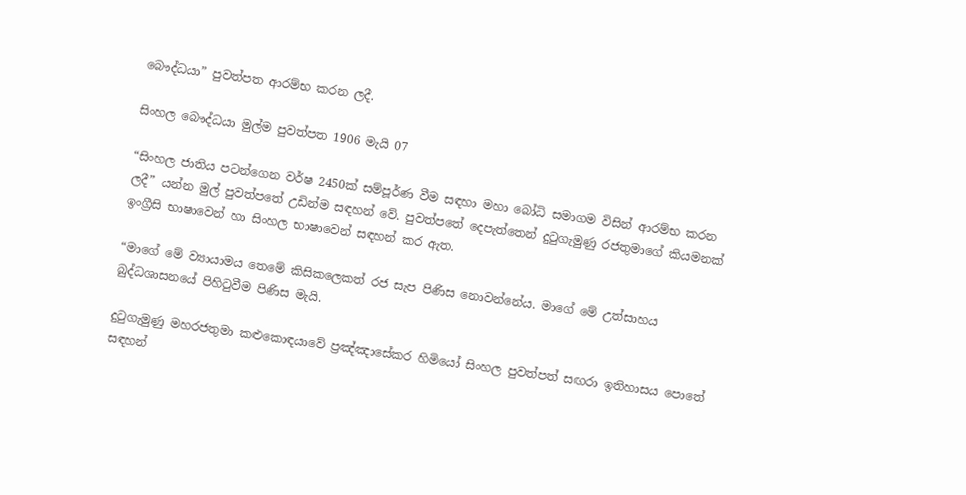බෞද්ධයා” පුවත්පත ආරම්භ කරන ලදී.

සිංහල බෞද්ධයා මුල්ම පුවත්පත 1906 මැයි 07

“සිංහල ජාතිය පටන්ගෙන වර්ෂ 2450ක් සම්පූර්ණ වීම සඳහා මහා බෝධි සමාගම විසින් ආරම්භ කරන ලදී” යන්න මුල් පුවත්පතේ උඩින්ම සඳහන් වේ. පුවත්පතේ දෙපැත්තෙන් දුටුගැමුණු රජතුමාගේ කියමනක් ඉංග්‍රීසි භාෂාවෙන් හා සිංහල භාෂාවෙන් සඳහන් කර ඇත.

“මාගේ මේ ව්‍යායාමය තෙමේ කිසිකලෙකත් රජ සැප පිණිස නොවන්නේය. මාගේ මේ උත්සාහය බුද්ධශාසනයේ පිහිටුවීම පිණිස මැයි.

දුටුගැමුණු මහරජතුමා කළුකොඳයාවේ ප්‍රඤ්ඤාසේකර හිමියෝ සිංහල පුවත්පත් සඟරා ඉතිහාසය පොතේ සඳහන්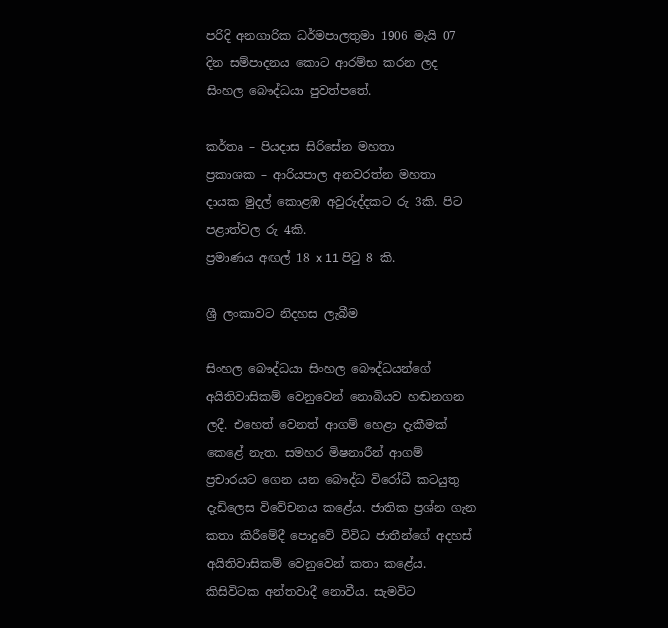පරිදි අනගාරික ධර්මපාලතුමා 1906 මැයි 07 දින සම්පාදනය කොට ආරම්භ කරන ලද සිංහල බෞද්ධයා පුවත්පතේ.

කර්තෘ – පියදාස සිරිසේන මහතා
ප්‍රකාශක – ආරියපාල අනවරත්න මහතා
දායක මුදල් කොළඹ අවුරුද්දකට රු 3කි. පිට පළාත්වල රු 4කි.
ප්‍රමාණය අඟල් 18 x 11 පිටු 8 කි.

ශ්‍රී ලංකාවට නිදහස ලැබීම

සිංහල බෞද්ධයා සිංහල බෞද්ධයන්ගේ අයිතිවාසිකම් වෙනුවෙන් නොබියව හඬනගන ලදී. එහෙත් වෙනත් ආගම් හෙළා දැකීමක් කෙළේ නැත. සමහර මිෂනාරීන් ආගම් ප්‍රචාරයට ගෙන යන බෞද්ධ විරෝධී කටයුතු දැඩිලෙස විවේචනය කළේය. ජාතික ප්‍රශ්න ගැන කතා කිරීමේදී පොදුවේ විවිධ ජාතීන්ගේ අදහස් අයිතිවාසිකම් වෙනුවෙන් කතා කළේය. කිසිවිටක අන්තවාදී නොවීය. සැමවිට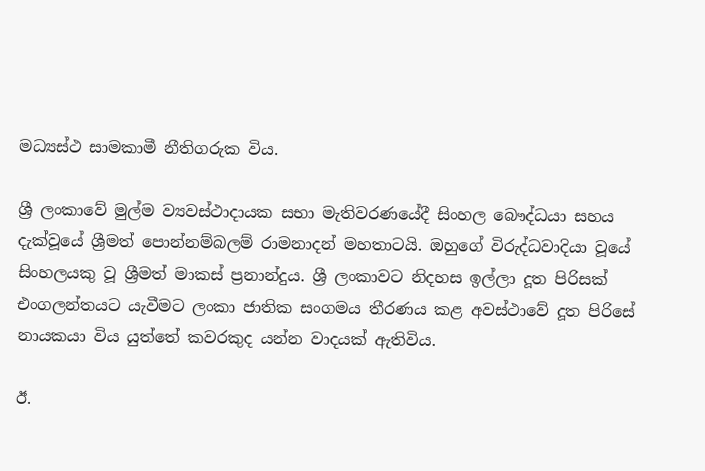මධ්‍යස්ථ සාමකාමී නීතිගරුක විය.

ශ්‍රී ලංකාවේ මුල්ම ව්‍යවස්ථාදායක සභා මැතිවරණයේදී සිංහල බෞද්ධයා සහය දැක්වූයේ ශ්‍රීමත් පොන්නම්බලම් රාමනාදන් මහතාටයි. ඔහුගේ විරුද්ධවාදියා වූයේ සිංහලයකු වූ ශ්‍රීමත් මාකස් ප්‍රනාන්දුය. ශ්‍රී ලංකාවට නිදහස ඉල්ලා දූත පිරිසක් එංගලන්තයට යැවීමට ලංකා ජාතික සංගමය තීරණය කළ අවස්ථාවේ දූත පිරිසේ නායකයා විය යුත්තේ කවරකුද යන්න වාදයක් ඇතිවිය.

ඊ.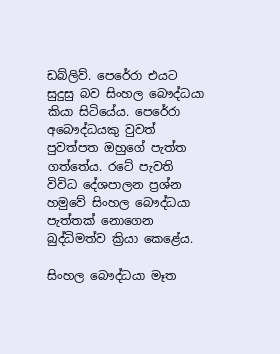ඩබ්ලිව්. පෙරේරා එයට සුදුසු බව සිංහල බෞද්ධයා කියා සිටියේය. පෙරේරා අබෞද්ධයකු වුවත් පුවත්පත ඔහුගේ පැත්ත ගත්තේය. රටේ පැවති විවිධ දේශපාලන ප්‍රශ්න හමුවේ සිංහල බෞද්ධයා පැත්තක් නොගෙන බුද්ධිමත්ව ක්‍රියා කෙළේය.

සිංහල බෞද්ධයා මෑත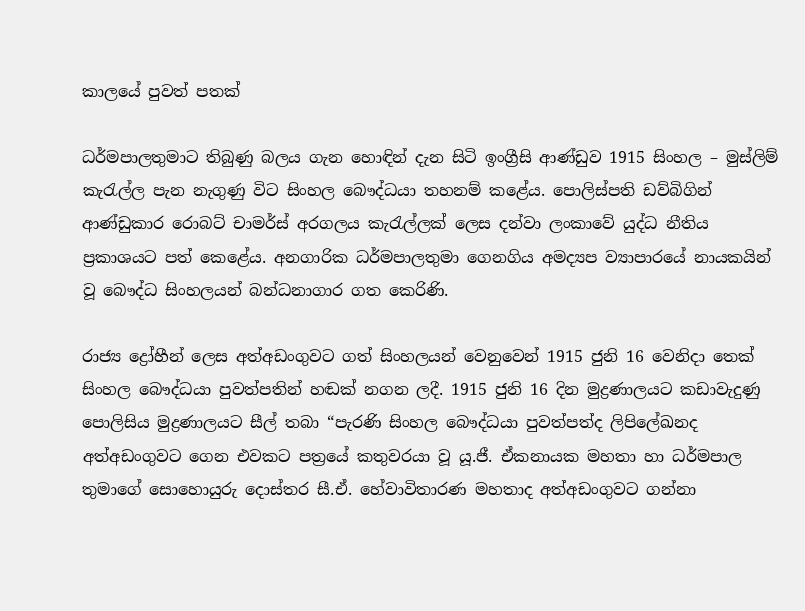කාලයේ පුවත් පතක්

ධර්මපාලතුමාට තිබුණු බලය ගැන හොඳින් දැන සිටි ඉංග්‍රීසි ආණ්ඩුව 1915 සිංහල – මුස්ලිම් කැරැල්ල පැන නැගුණු විට සිංහල බෞද්ධයා තහනම් කළේය. පොලිස්පති ඩව්බිගින් ආණ්ඩුකාර රොබට් චාමර්ස් අරගලය කැරැල්ලක් ලෙස දන්වා ලංකාවේ යුද්ධ නීතිය ප්‍රකාශයට පත් කෙළේය. අනගාරික ධර්මපාලතුමා ගෙනගිය අමද්‍යප ව්‍යාපාරයේ නායකයින් වූ බෞද්ධ සිංහලයන් බන්ධනාගාර ගත කෙරිණි.

රාජ්‍ය ද්‍රෝහීන් ලෙස අත්අඩංගුවට ගත් සිංහලයන් වෙනුවෙන් 1915 ජුනි 16 වෙනිදා තෙක් සිංහල බෞද්ධයා පුවත්පතින් හඬක් නගන ලදී. 1915 ජුනි 16 දින මුද්‍රණාලයට කඩාවැදුණු පොලිසිය මුද්‍රණාලයට සීල් තබා “පැරණි සිංහල බෞද්ධයා පුවත්පත්ද ලිපිලේඛනද අත්අඩංගුවට ගෙන එවකට පත්‍රයේ කතුවරයා වූ යූ.ජී. ඒකනායක මහතා හා ධර්මපාල තුමාගේ සොහොයුරු දොස්තර සී.ඒ. හේවාවිතාරණ මහතාද අත්අඩංගුවට ගන්නා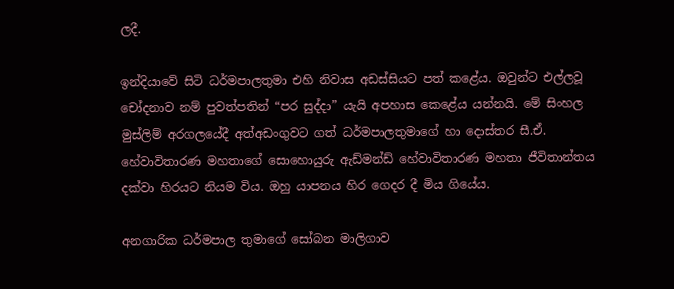ලදී.

ඉන්දියාවේ සිටි ධර්මපාලතුමා එහි නිවාස අඩස්සියට පත් කළේය. ඔවුන්ට එල්ලවූ චෝදනාව නම් පුවත්පතින් “පර සුද්දා” යැයි අපහාස කෙළේය යන්නයි. මේ සිංහල මුස්ලිම් අරගලයේදී අත්අඩංගුවට ගත් ධර්මපාලතුමාගේ හා දොස්තර සී.ඒ. හේවාවිතාරණ මහතාගේ සොහොයුරු ඇඩ්මන්ඩ් හේවාවිතාරණ මහතා ජීවිතාන්තය දක්වා හිරයට නියම විය. ඔහු යාපනය හිර ගෙදර දී මිය ගියේය.

අනගාරික ධර්මපාල තුමාගේ සෝබන මාලිගාව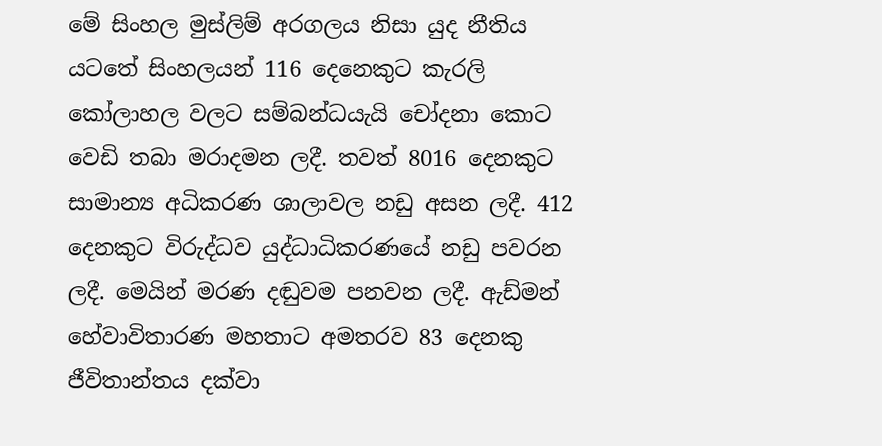මේ සිංහල මුස්ලිම් අරගලය නිසා යුද නීතිය යටතේ සිංහලයන් 116 දෙනෙකුට කැරලි කෝලාහල වලට සම්බන්ධයැයි චෝදනා කොට වෙඩි තබා මරාදමන ලදී. තවත් 8016 දෙනකුට සාමාන්‍ය අධිකරණ ශාලාවල නඩු අසන ලදී. 412 දෙනකුට විරුද්ධව යුද්ධාධිකරණයේ නඩු පවරන ලදී. මෙයින් මරණ දඬුවම පනවන ලදී. ඇඩ්මන් හේවාවිතාරණ මහතාට අමතරව 83 දෙනකු ජීවිතාන්තය දක්වා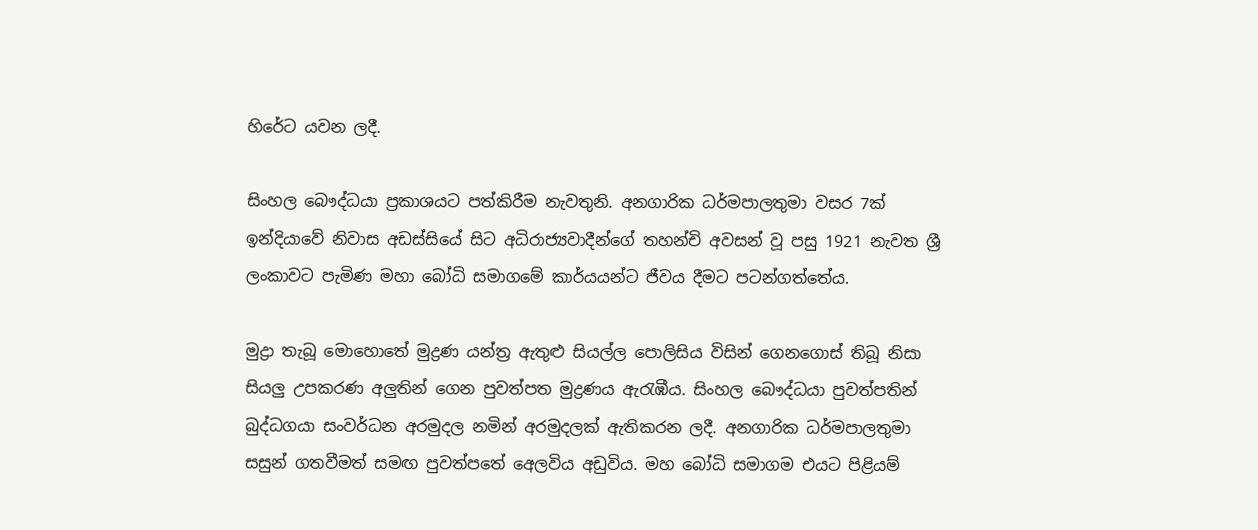හිරේට යවන ලදී.

සිංහල බෞද්ධයා ප්‍රකාශයට පත්කිරීම නැවතුනි. අනගාරික ධර්මපාලතුමා වසර 7ක් ඉන්දියාවේ නිවාස අඩස්සියේ සිට අධිරාජ්‍යවාදීන්ගේ තහන්චි අවසන් වූ පසු 1921 නැවත ශ්‍රී ලංකාවට පැමිණ මහා බෝධි සමාගමේ කාර්යයන්ට ජීවය දීමට පටන්ගත්තේය.

මුද්‍රා තැබූ මොහොතේ මුද්‍රණ යන්ත්‍ර ඇතුළු සියල්ල පොලිසිය විසින් ගෙනගොස් තිබූ නිසා සියලු උපකරණ අලුතින් ගෙන පුවත්පත මුද්‍රණය ඇරැඹීය. සිංහල බෞද්ධයා පුවත්පතින් බුද්ධගයා සංවර්ධන අරමුදල නමින් අරමුදලක් ඇතිකරන ලදී. අනගාරික ධර්මපාලතුමා සසුන් ගතවීමත් සමඟ පුවත්පතේ අ‍ෙලවිය අඩුවිය. මහ බෝධි සමාගම එයට පිළියම්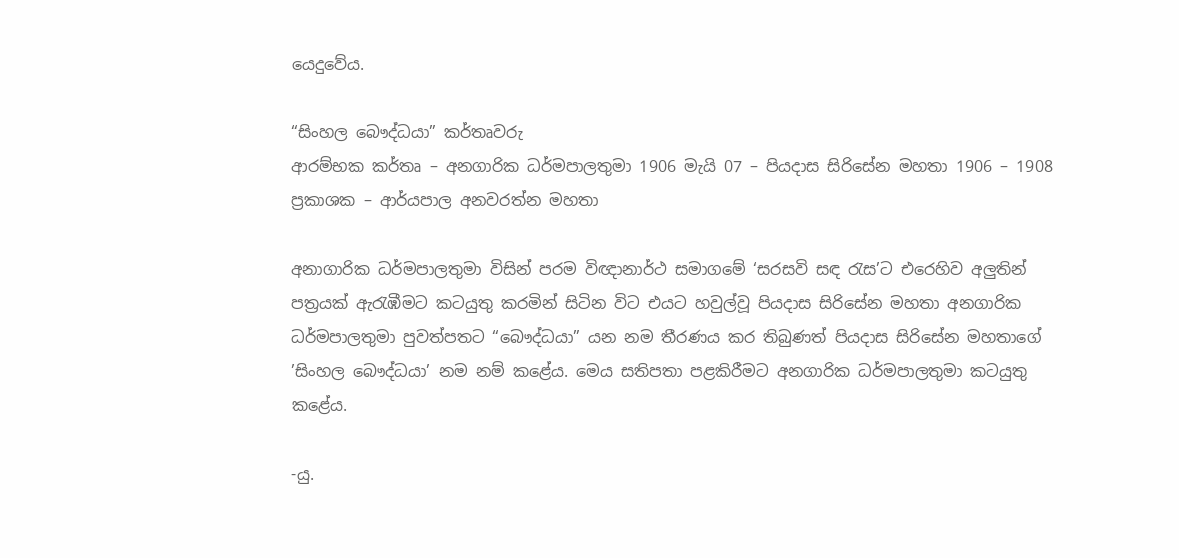යෙදුවේය.

“සිංහල බෞද්ධයා” කර්තෘවරු
ආරම්භක කර්තෘ – අනගාරික ධර්මපාලතුමා 1906 මැයි 07 – පියදාස සිරිසේන මහතා 1906 – 1908
ප්‍රකාශක – ආර්යපාල අනවරත්න මහතා

අනාගාරික ධර්මපාලතුමා විසින් පරම විඥානාර්ථ සමාගමේ ‘සරසවි සඳ රැස’ට එරෙහිව අලුතින් පත්‍රයක් ඇරැඹීමට කටයුතු කරමින් සිටින විට එයට හවුල්වූ පියදාස සිරිසේන මහතා අනගාරික ධර්මපාලතුමා පුවත්පතට “බෞද්ධයා” යන නම තීරණය කර තිබුණත් පියදාස සිරිසේන මහතාගේ ’සිංහල බෞද්ධයා’ නම නම් කළේය. මෙය සතිපතා පළකිරීමට අනගාරික ධර්මපාලතුමා කටයුතු කළේය.

-යු.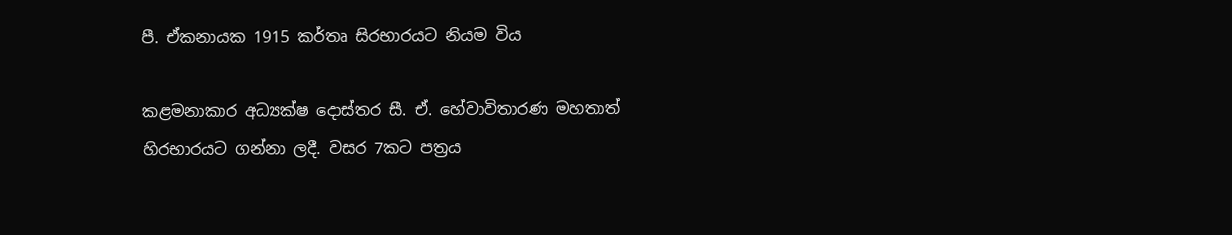පී. ඒකනායක 1915 කර්තෘ සිරභාරයට නියම විය

කළමනාකාර අධ්‍යක්ෂ දොස්තර සී. ඒ. හේවාවිතාරණ මහතාත් හිරභාරයට ගන්නා ලදී. වසර 7කට පත්‍රය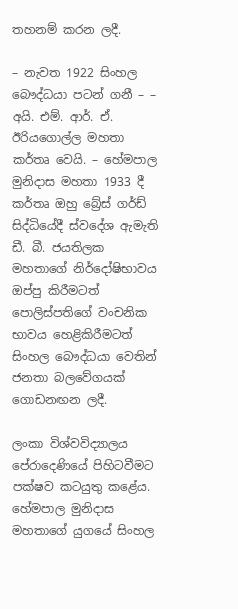තහනම් කරන ලදී.

– නැවත 1922 සිංහල බෞද්ධයා පටන් ගනී – – අයි. එම්. ආර්. ඒ. ඊරියගොල්ල මහතා කර්තෘ වෙයි‍. – හේමපාල මුනිදාස මහතා 1933 දී කර්තෘ ඔහු බ්‍රේස් ගර්ඩ් සිද්ධියේදී ස්වදේශ ඇමැති ඩී. බී. ජයතිලක මහතාගේ නිර්දෝෂිභාවය ඔප්පු කිරීමටත් පොලිස්පතිගේ වංචනික භාවය හෙළිකිරීමටත් සිංහල බෞද්ධයා වෙතින් ජනතා බලවේගයක් ගොඩනඟන ලදී.

ලංකා විශ්වවිද්‍යාලය පේරාදෙණියේ පිහිටවීමට පක්ෂව කටයුතු කළේය. හේමපාල මුනිදාස මහතාගේ යුගයේ සිංහල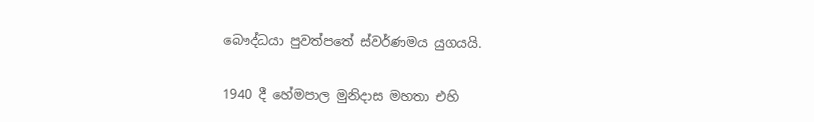බෞද්ධයා පුවත්පතේ ස්වර්ණමය යුගයයි.

1940 දී හේමපාල මුනිදාස මහතා එහි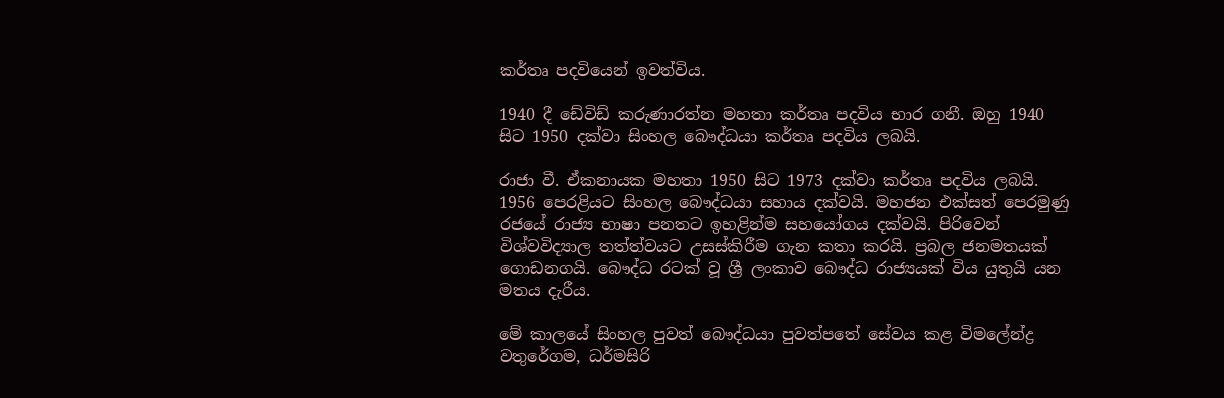කර්තෘ පදවියෙන් ඉවත්විය.

1940 දී ඩේවිඩ් කරුණාරත්න මහතා කර්තෘ පදවිය භාර ගනී. ඔහු 1940 සිට 1950 දක්වා සිංහල බෞද්ධයා කර්තෘ පදවිය ලබයි.

රාජා වී. ඒකනායක මහතා 1950 සිට 1973 දක්වා කර්තෘ පදවිය ලබයි. 1956 පෙරළියට සිංහල බෞද්ධයා සහාය දක්වයි. මහජන එක්සත් පෙරමුණු රජයේ රාජ්‍ය භාෂා පනතට ඉහළින්ම සහයෝගය දක්වයි. පිරිවෙන් විශ්වවිද්‍යාල තත්ත්වයට උසස්කිරීම ගැන කතා කරයි. ප්‍රබල ජනමතයක් ගොඩනගයි. බෞද්ධ රටක් වූ ශ්‍රී ලංකාව බෞද්ධ රාජ්‍යයක් විය යුතුයි යන මතය දැරීය.

මේ කාලයේ සිංහල පුවත් බෞද්ධයා පුවත්පතේ සේවය කළ විමලේන්ද්‍ර වතුරේගම, ධර්මසිරි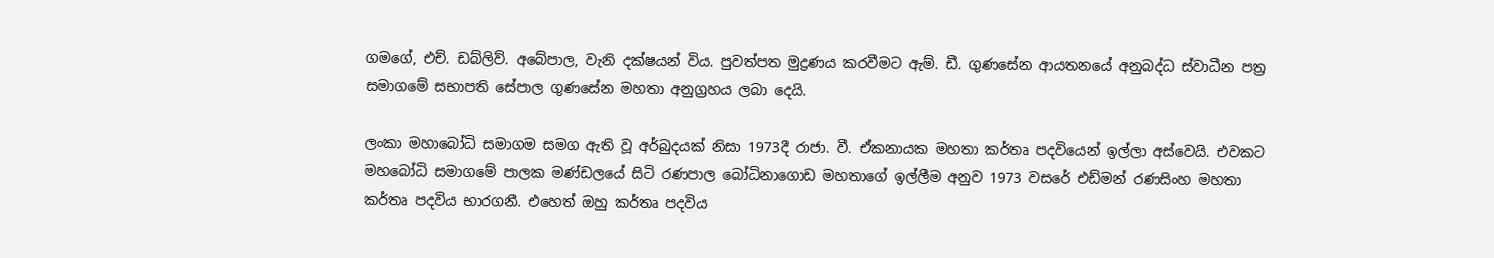ගමගේ, එච්. ඩබ්ලිව්. අබේපාල, වැනි දක්ෂයන් විය. පුවත්පත මුද්‍රණය කරවීමට ඇම්. ඩී. ගුණසේන ආයතනයේ අනුබද්ධ ස්වාධීන පත්‍ර සමාගමේ සභාපති සේපාල ගුණසේන මහතා අනුග්‍රහය ලබා දෙයි.

ලංකා මහාබෝධි සමාගම සමග ඇති වූ අර්බුදයක් නිසා 1973දී රාජා. වී. ඒකනායක මහතා කර්තෘ පදවියෙන් ඉල්ලා අස්වෙයි. එවකට මහබෝධි සමාගමේ පාලක මණ්ඩලයේ සිටි රණපාල බෝධිනාගොඩ මහතාගේ ඉල්ලීම අනුව 1973 වසරේ එඩ්මන් රණසිංහ මහතා කර්තෘ පදවිය භාරගනී. එහෙත් ඔහු කර්තෘ පදවිය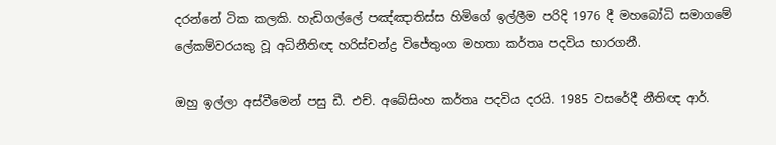දරන්නේ ටික කලකි. හැඩිගල්ලේ පඤ්ඤාතිස්ස හිමිගේ ඉල්ලීම පරිදි 1976 දී මහබෝධි සමාගමේ ලේකම්වරයකු වූ අධිනීතිඥ හරිස්චන්ද්‍ර විජේතුංග මහතා කර්තෘ පදවිය භාරගනී.

ඔහු ඉල්ලා අස්වීමෙන් පසු ඩී. එච්. අබේසිංහ කර්තෘ පදවිය දරයි. 1985 වසරේදී නීතිඥ ආර්.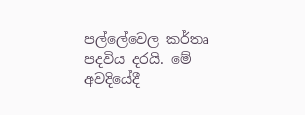පල්ලේවෙල කර්තෘ පදවිය දරයි. මේ අවදියේදී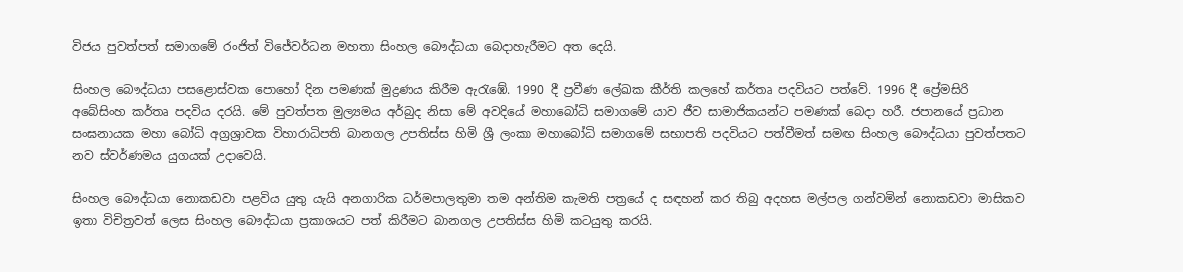විජය පුවත්පත් සමාගමේ රංජිත් විජේවර්ධන මහතා සිංහල බෞද්ධයා බෙදාහැරීමට අත දෙයි.

සිංහල බෞද්ධයා පසළොස්වක පොහෝ දින පමණක් මුද්‍රණය කිරීම ඇරැඹේ. 1990 දී ප්‍රවීණ ලේඛක කීර්ති කලහේ කර්තෘ පදවියට පත්වේ. 1996 දී ප්‍රේමසිරි අබේසිංහ කර්තෘ පදවිය දරයි. මේ පුවත්පත මුල්‍යමය අර්බුද නිසා මේ අවදියේ මහාබෝධි සමාගමේ යාව ජීව සාමාජිකයන්ට පමණක් බෙදා හරී. ජපානයේ ප්‍රධාන සංඝනායක මහා බෝධි අග්‍රශ්‍රාවක විහාරාධිපති බානගල උපතිස්ස හිමි ශ්‍රී ලංකා මහාබෝධි සමාගමේ සභාපති පදවියට පත්වීමත් සමඟ සිංහල බෞද්ධයා පුවත්පතට නව ස්වර්ණමය යුගයක් උදාවෙයි.

සිංහල බෞද්ධයා නොකඩවා පළවිය යුතු යැයි අනගාරික ධර්මපාලතුමා තම අන්තිම කැමති පත්‍රයේ ද සඳහන් කර තිබු අදහස මල්පල ගන්වමින් නොකඩවා මාසිකව ඉතා විචිත්‍රවත් ලෙස සිංහල බෞද්ධයා ප්‍රකාශයට පත් කිරීමට බානගල උපතිස්ස හිමි කටයුතු කරයි.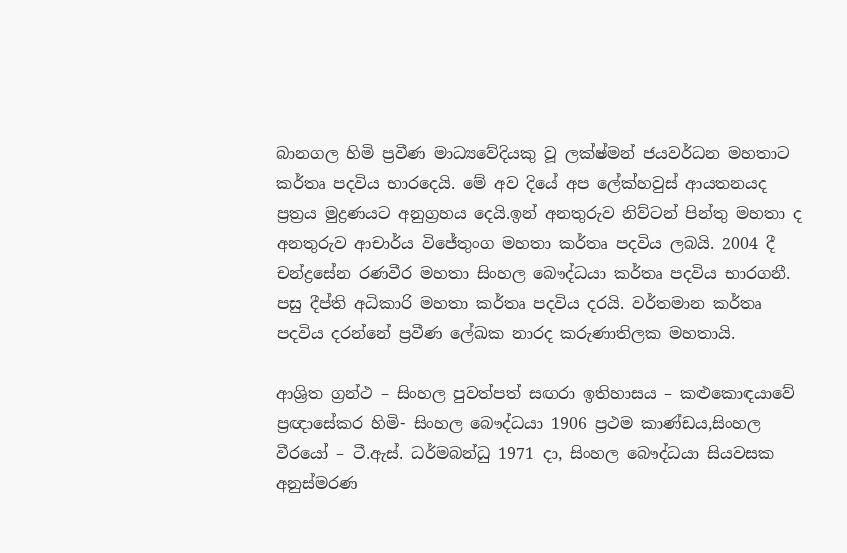බානගල හිමි ප්‍රවීණ මාධ්‍යවේදියකු වූ ලක්ෂ්මන් ජයවර්ධන මහතාට කර්තෘ පදවිය භාරදෙයි. මේ අව දියේ අප ලේක්හවුස් ආයතනයද ප්‍රත්‍රය මුද්‍රණයට අනුග්‍රහය දෙයි.ඉන් අනතුරුව නිව්ටන් පින්තු මහතා ද අනතුරුව ආචාර්ය විජේතුංග මහතා කර්තෘ පදවිය ලබයි. 2004 දී චන්ද්‍රසේන රණවීර මහතා සිංහල බෞද්ධයා කර්තෘ පදවිය භාරගනී‍. පසු දීප්ති අධිකාරි මහතා කර්තෘ පදවිය දරයි. වර්තමාන කර්තෘ පදවිය දරන්නේ ප්‍රවීණ ලේඛක නාරද කරුණාතිලක මහතායි.

ආශ්‍රිත ග්‍රන්ථ – සිංහල පුවත්පත් සඟරා ඉතිහාසය – කළුකොඳයාවේ ප්‍රඥාසේකර හිමි- සිංහල බෞද්ධයා 1906 ප්‍රථම කාණ්ඩය,සිංහල වීරයෝ – ටී.ඇස්. ධර්මබන්ධු 1971 දා, සිංහල බෞද්ධයා සියවසක අනුස්මරණ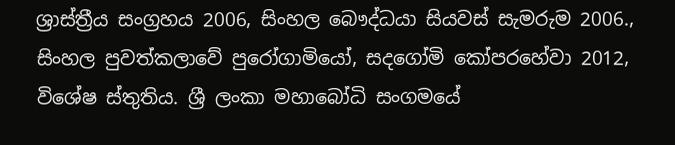ශ්‍රාස්ත්‍රීය සංග්‍රහය 2006, සිංහල බෞද්ධයා සියවස් සැමරුම 2006., සිංහල පුවත්කලාවේ පුරෝගාමියෝ, සදගෝමි කෝපරහේවා 2012, විශේෂ ස්තුතිය. ශ්‍රී ලංකා මහාබෝධි සංගමයේ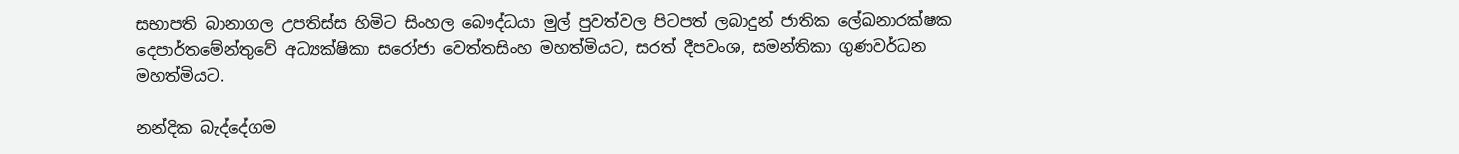සභාපති බානාගල උපතිස්ස හිමිට සිංහල බෞද්ධයා මුල් පුවත්වල පිටපත් ලබාදුන් ජාතික ලේඛනාරක්ෂක දෙපාර්තමේන්තුවේ අධ්‍යක්ෂිකා සරෝජා වෙත්තසිංහ මහත්මියට, සරත් දීපවංශ, සමන්තිකා ගුණවර්ධන මහත්මියට.

නන්දික බැද්දේගම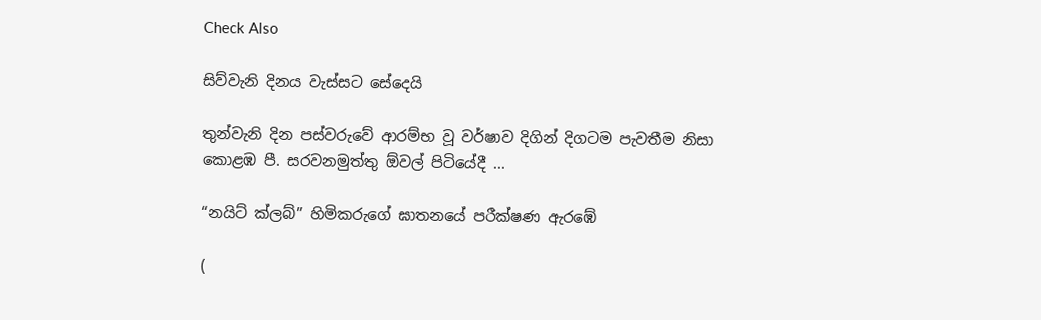Check Also

සිව්වැනි දිනය වැස්සට සේදෙයි

තුන්වැනි දින පස්වරුවේ ආරම්භ වූ වර්ෂාව දිගින් දිගටම පැවතීම නිසා කොළඹ පී. සරවනමුත්තු ඕවල් පිටියේදී ...

“නයිට් ක්ලබ්” හිමිකරුගේ ඝාතනයේ පරීක්ෂණ ඇරඹේ

(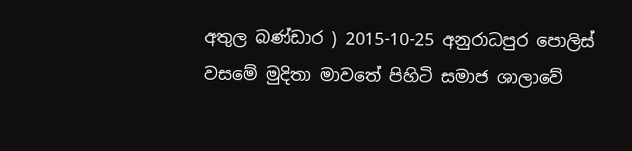අතුල බණ්ඩාර ) 2015-10-25 අනුරාධපුර පොලිස් වසමේ මුදිතා මාවතේ පිහිටි සමාජ ශාලාවේ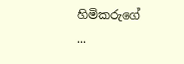හිමිකරුගේ ...